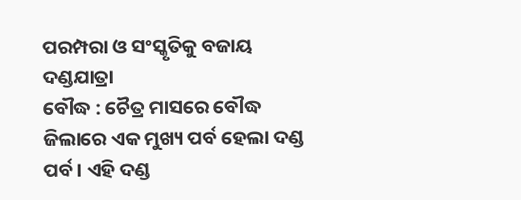ପରମ୍ପରା ଓ ସଂସ୍କୃତିକୁ ବଜାୟ ଦଣ୍ଡଯାତ୍ରା
ବୌଦ୍ଧ : ଚୈତ୍ର ମାସରେ ବୌଦ୍ଧ ଜିଲାରେ ଏକ ମୁଖ୍ୟ ପର୍ବ ହେଲା ଦଣ୍ଡ ପର୍ବ। ଏହି ଦଣ୍ଡ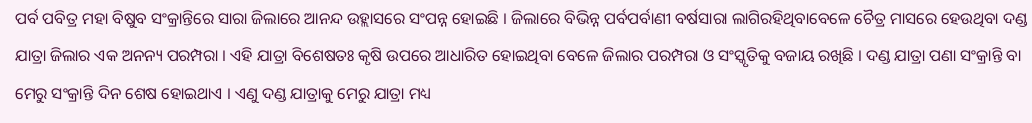ପର୍ବ ପବିତ୍ର ମହା ବିଷୁବ ସଂକ୍ରାନ୍ତିରେ ସାରା ଜିଲାରେ ଆନନ୍ଦ ଉହ୍ଲାସରେ ସଂପନ୍ନ ହୋଇଛି । ଜିଲାରେ ବିଭିନ୍ନ ପର୍ବପର୍ବାଣୀ ବର୍ଷସାରା ଲାଗିରହିଥିବାବେଳେ ଚୈତ୍ର ମାସରେ ହେଉଥିବା ଦଣ୍ଡ ଯାତ୍ରା ଜିଲାର ଏକ ଅନନ୍ୟ ପରମ୍ପରା । ଏହି ଯାତ୍ରା ବିଶେଷତଃ କୃଷି ଉପରେ ଆଧାରିତ ହୋଇଥିବା ବେଳେ ଜିଲାର ପରମ୍ପରା ଓ ସଂସ୍କୃତିକୁ ବଜାୟ ରଖିଛି । ଦଣ୍ଡ ଯାତ୍ରା ପଣା ସଂକ୍ରାନ୍ତି ବା ମେରୁ ସଂକ୍ରାନ୍ତି ଦିନ ଶେଷ ହୋଇଥାଏ । ଏଣୁ ଦଣ୍ଡ ଯାତ୍ରାକୁ ମେରୁ ଯାତ୍ରା ମଧ୍ୟ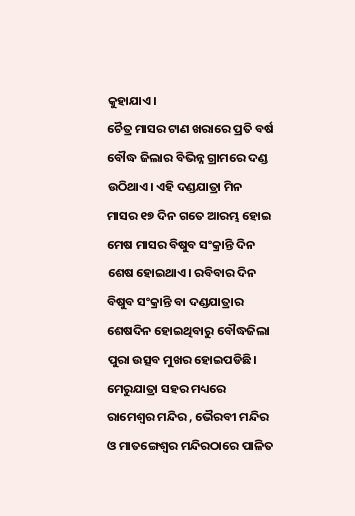କୁହାଯାଏ।
ଚୈତ୍ର ମାସର ଟାଣ ଖରାରେ ପ୍ରତି ବର୍ଷ ବୌଦ୍ଧ ଜିଲାର ବିଭିନ୍ନ ଗ୍ରାମରେ ଦଣ୍ଡ ଉଠିଥାଏ। ଏହି ଦଣ୍ଡଯାତ୍ରା ମିନ ମାସର ୧୭ ଦିନ ଗତେ ଆରମ୍ଭ ହୋଇ ମେଷ ମାସର ବିଷୁବ ସଂକ୍ରାନ୍ତି ଦିନ ଶେଷ ହୋଇଥାଏ। ରବିବାର ଦିନ ବିଷୁବ ସଂକ୍ରାନ୍ତି ବା ଦଣ୍ଡଯାତ୍ରାର ଶେଷଦିନ ହୋଇଥିବାରୁ ବୌଦ୍ଧଜିଲା ପୁରା ଉତ୍ସବ ମୁଖର ହୋଇପଡିଛି। ମେରୁଯାତ୍ରା ସହର ମଧ୍ୟରେ ରାମେଶ୍ୱର ମନ୍ଦିର , ଭୈରବୀ ମନ୍ଦିର ଓ ମାତଙ୍ଗେଶ୍ୱର ମନ୍ଦିରଠାରେ ପାଳିତ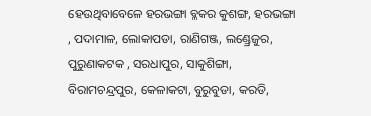ହେଉଥିବାବେଳେ ହରଭଙ୍ଗା ବ୍ଳକର କୁଶଙ୍ଗ, ହରଭଙ୍ଗା , ପଦାମାଳ, ଲୋକାପଡା, ରାଣିଗଞ୍ଜ, ଲଣ୍ଡ୍ରେଜୁର, ପୁରୁଣାକଟକ , ସରଧାପୁର, ସାକୁଶିଙ୍ଗା, ବିରାମଚନ୍ଦ୍ରପୁର, କେଳାକଟା, ବୁରୁବୁଡା, କରଡି,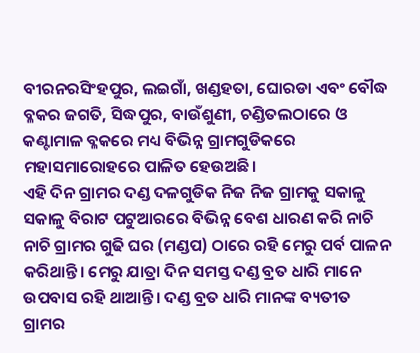ବୀରନରସିଂହପୁର, ଲଇଗାଁ, ଖଣ୍ଡହତା, ଘୋରଡା ଏବଂ ବୌଦ୍ଧ ବ୍ଳକର ଜଗତି, ସିଦ୍ଧପୁର, ବାଉଁଶୁଣୀ, ଚଣ୍ଡିତଲଠାରେ ଓ କଣ୍ଟାମାଳ ବ୍ଳକରେ ମଧ୍ୟ ବିଭିନ୍ନ ଗ୍ରାମଗୁଡିକରେ ମହାସମାରୋହରେ ପାଳିତ ହେଉଅଛି।
ଏହି ଦିନ ଗ୍ରାମର ଦଣ୍ଡ ଦଳଗୁଡିକ ନିଜ ନିଜ ଗ୍ରାମକୁ ସକାଳୁ ସକାଳୁ ବିରାଟ ପଟୁଆରରେ ବିଭିନ୍ନ ବେଶ ଧାରଣ କରି ନାଚି ନାଚି ଗ୍ରାମର ଗୁଢି ଘର (ମଣ୍ଡପ) ଠାରେ ରହି ମେରୁ ପର୍ବ ପାଳନ କରିଥାନ୍ତି। ମେରୁ ଯାତ୍ରା ଦିନ ସମସ୍ତ ଦଣ୍ଡ ବ୍ରତ ଧାରି ମାନେ ଉପବାସ ରହି ଥାଆନ୍ତି। ଦଣ୍ଡ ବ୍ରତ ଧାରି ମାନଙ୍କ ବ୍ୟତୀତ ଗ୍ରାମର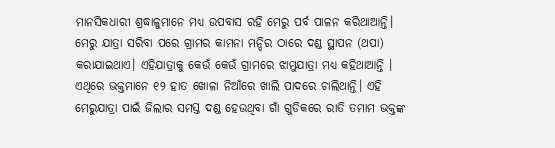ମାନସିକଧାରୀ ଶ୍ରଦ୍ଧାଳୁମାନେ ମଧ୍ୟ ଉପବାସ ରହି ମେରୁ ପର୍ବ ପାଳନ କରିଥାଆନ୍ତି। ମେରୁ ଯାତ୍ରା ସରିବା ପରେ ଗ୍ରାମର କାମନା ମନ୍ଦିର ଠାରେ ଦଣ୍ଡ ସ୍ଥାପନ (ଥପା) କରାଯାଇଥାଏ। ଏହିଯାତ୍ରାକୁ କେଉଁ କେଉଁ ଗ୍ରାମରେ ଝାମୁଯାତ୍ରା ମଧ୍ୟ କହିଥାଆନ୍ତି । ଏଥିରେ ଭକ୍ତମାନେ ୧୨ ହାତ ଖୋଳା ନିଆଁରେ ଖାଲି ପାଦରେ ଚାଲିଥାନ୍ତି। ଏହି ମେରୁଯାତ୍ରା ପାଇଁ ଜିଲାର ସମସ୍ତ ଦଣ୍ଡ ହେଉଥିବା ଗାଁ ଗୁଡିକରେ ରାତି ତମାମ ଭକ୍ତଙ୍କ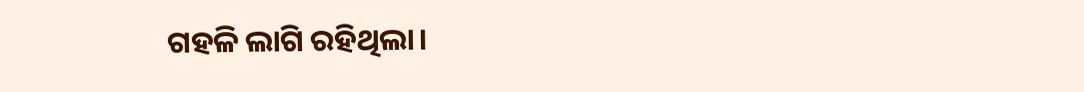ଗହଳି ଲାଗି ରହିଥିଲା।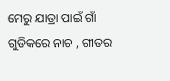ମେରୁ ଯାତ୍ରା ପାଇଁ ଗାଁ ଗୁଡିକରେ ନାଚ , ଗୀତର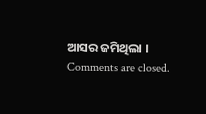ଆସର ଜମିଥିଲା ।
Comments are closed.